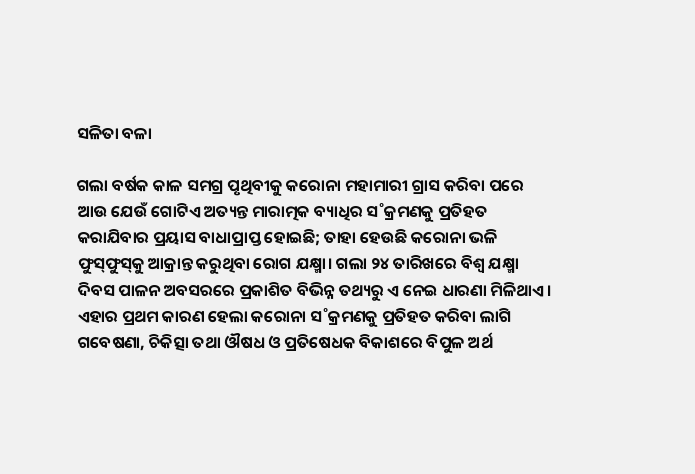ସଳିତା ବଳା

ଗଲା ବର୍ଷକ କାଳ ସମଗ୍ର ପୃଥିବୀକୁ କରୋନା ମହାମାରୀ ଗ୍ରାସ କରିବା ପରେ ଆଉ ଯେଉଁ ଗୋଟିଏ ଅତ୍ୟନ୍ତ ମାରାତ୍ମକ ବ୍ୟାଧିର ସ˚କ୍ରମଣକୁ ପ୍ରତିହତ କରାଯିବାର ପ୍ରୟାସ ବାଧାପ୍ରାପ୍ତ ହୋଇଛି; ତାହା ହେଉଛି କରୋନା ଭଳି ଫୁସ୍‌ଫୁସ୍‌କୁ ଆକ୍ରାନ୍ତ କରୁଥିବା ରୋଗ ଯକ୍ଷ୍ମା। ଗଲା ୨୪ ତାରିଖରେ ବିଶ୍ବ ଯକ୍ଷ୍ମା ଦିବସ ପାଳନ ଅବସରରେ ପ୍ରକାଶିତ ବିଭିନ୍ନ ତଥ୍ୟରୁ ଏ ନେଇ ଧାରଣା ମିଳିଥାଏ। ଏହାର ପ୍ରଥମ କାରଣ ହେଲା କରୋନା ସ˚କ୍ରମଣକୁ ପ୍ରତିହତ କରିବା ଲାଗି ଗବେଷଣା, ଚିକିତ୍ସା ତଥା ଔଷଧ ଓ ପ୍ରତିଷେଧକ ବିକାଶରେ ବିପୁଳ ଅର୍ଥ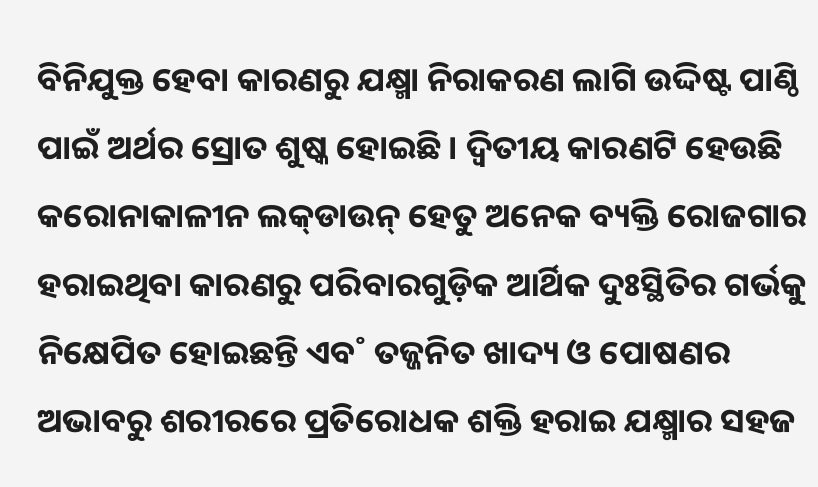ବିନିଯୁକ୍ତ ହେବା କାରଣରୁ ଯକ୍ଷ୍ମା ନିରାକରଣ ଲାଗି ଉଦ୍ଦିଷ୍ଟ ପାଣ୍ଠି ପାଇଁ ଅର୍ଥର ସ୍ରୋତ ଶୁଷ୍କ ହୋଇଛି। ଦ୍ବିତୀୟ କାରଣଟି ହେଉଛି କରୋନାକାଳୀନ ଲକ୍‌ଡାଉନ୍‌ ହେତୁ ଅନେକ ବ୍ୟକ୍ତି ରୋଜଗାର ହରାଇଥିବା କାରଣରୁ ପରିବାରଗୁଡ଼ିକ ଆର୍ଥିକ ଦୁଃସ୍ଥିତିର ଗର୍ଭକୁ ନିକ୍ଷେପିତ ହୋଇଛନ୍ତି ଏବ˚ ତଜ୍ଜନିତ ଖାଦ୍ୟ ଓ ପୋଷଣର ଅଭାବରୁ ଶରୀରରେ ପ୍ରତିରୋଧକ ଶକ୍ତି ହରାଇ ଯକ୍ଷ୍ମାର ସହଜ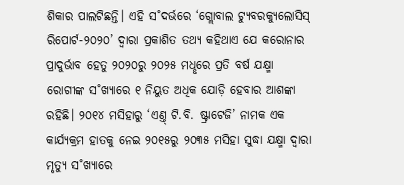ଶିକାର ପାଲଟିଛନ୍ତି। ଏହି ସ˚ଦର୍ଭରେ ‘ଗ୍ଲୋବାଲ ଟ୍ୟୁବରକ୍ୟୁଲୋସିସ୍‌ ରିପୋର୍ଟ-୨୦୨୦’ ଦ୍ବାରା ପ୍ରକାଶିତ ତଥ୍ୟ କହିଥାଏ ଯେ କରୋନାର ପ୍ରାଦୁର୍ଭାବ ହେତୁ ୨୦୨୦ରୁ ୨୦୨୫ ମଧୢରେ ପ୍ରତି ବର୍ଷ ଯକ୍ଷ୍ମା ରୋଗୀଙ୍କ ସ˚ଖ୍ୟାରେ ୧ ନିୟୁତ ଅଧିକ ଯୋଡ଼ି ହେବାର ଆଶଙ୍କା ରହିଛି। ୨୦୧୪ ମସିହାରୁ ‘ଏଣ୍ତ୍‌ ଟି.ବି. ଷ୍ଟ୍ରାଟେଜି’ ନାମକ ଏକ କାର୍ଯ୍ୟକ୍ରମ ହାତକୁ ନେଇ ୨୦୧୫ରୁ ୨୦୩୫ ମସିହା ସୁଦ୍ଧା ଯକ୍ଷ୍ମା ଦ୍ବାରା ମୃତ୍ୟୁ ସ˚ଖ୍ୟାରେ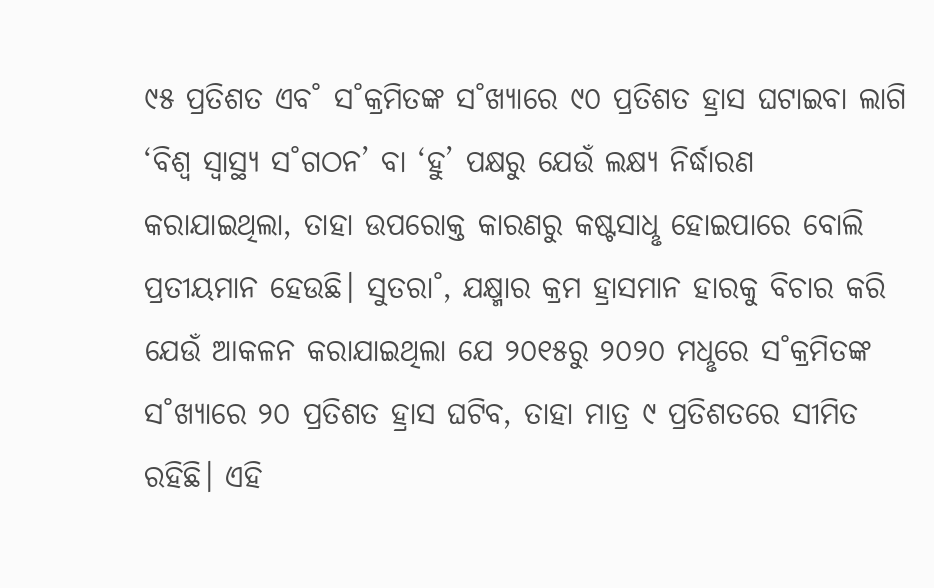୯୫ ପ୍ରତିଶତ ଏବ˚ ସ˚କ୍ରମିତଙ୍କ ସ˚ଖ୍ୟାରେ ୯୦ ପ୍ରତିଶତ ହ୍ରାସ ଘଟାଇବା ଲାଗି ‘ବିଶ୍ବ ସ୍ବାସ୍ଥ୍ୟ ସ˚ଗଠନ’ ବା ‘ହୁ’ ପକ୍ଷରୁ ଯେଉଁ ଲକ୍ଷ୍ୟ ନିର୍ଦ୍ଧାରଣ କରାଯାଇଥିଲା, ତାହା ଉପରୋକ୍ତ କାରଣରୁ କଷ୍ଟସାଧୢ ହୋଇପାରେ ବୋଲି ପ୍ରତୀୟମାନ ହେଉଛି। ସୁତରା˚, ଯକ୍ଷ୍ମାର କ୍ରମ ହ୍ରାସମାନ ହାରକୁ ବିଚାର କରି ଯେଉଁ ଆକଳନ କରାଯାଇଥିଲା ଯେ ୨୦୧୫ରୁ ୨୦୨୦ ମଧୢରେ ସ˚କ୍ରମିତଙ୍କ ସ˚ଖ୍ୟାରେ ୨୦ ପ୍ରତିଶତ ହ୍ରାସ ଘଟିବ, ତାହା ମାତ୍ର ୯ ପ୍ରତିଶତରେ ସୀମିତ ରହିଛି। ଏହି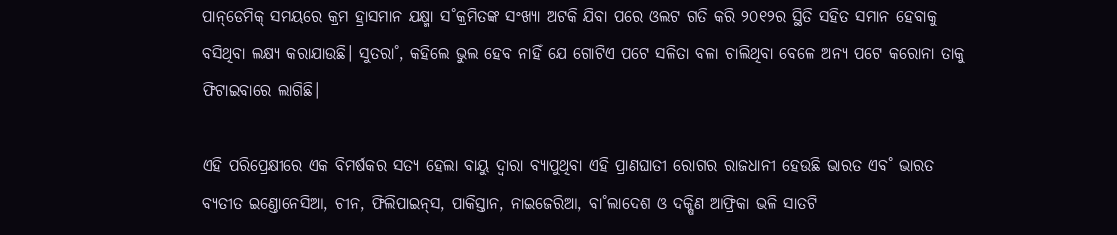ପାନ୍‌ଡେମିକ୍‌ ସମୟରେ କ୍ରମ ହ୍ରାସମାନ ଯକ୍ଷ୍ମା ସ˚କ୍ରମିତଙ୍କ ସଂଖ୍ୟା ଅଟକି ଯିବା ପରେ ଓଲଟ ଗତି କରି ୨୦୧୨ର ସ୍ଥିତି ସହିତ ସମାନ ହେବାକୁ ବସିଥିବା ଲକ୍ଷ୍ୟ କରାଯାଉଛି। ସୁତରା˚, କହିଲେ ଭୁଲ ହେବ ନାହିଁ ଯେ ଗୋଟିଏ ପଟେ ସଳିତା ବଳା ଚାଲିଥିବା ବେଳେ ଅନ୍ୟ ପଟେ କରୋନା ତାକୁ ଫିଟାଇବାରେ ଲାଗିଛି।

ଏହି ପରିପ୍ରେକ୍ଷୀରେ ଏକ ବିମର୍ଷକର ସତ୍ୟ ହେଲା ବାୟୁ ଦ୍ବାରା ବ୍ୟାପୁଥିବା ଏହି ପ୍ରାଣଘାତୀ ରୋଗର ରାଜଧାନୀ ହେଉଛି ଭାରତ ଏବ˚ ଭାରତ ବ୍ୟତୀତ ଇଣ୍ତୋନେସିଆ, ଚୀନ, ଫିଲିପାଇନ୍‌ସ, ପାକିସ୍ତାନ, ନାଇଜେରିଆ, ବା˚ଲାଦେଶ ଓ ଦକ୍ଷିଣ ଆଫ୍ରିକା ଭଳି ସାତଟି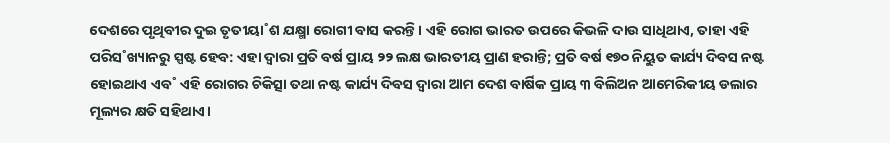ଦେଶରେ ପୃଥିବୀର ଦୁଇ ତୃତୀୟା˚ଶ ଯକ୍ଷ୍ମା ରୋଗୀ ବାସ କରନ୍ତି। ଏହି ରୋଗ ଭାରତ ଉପରେ କିଭଳି ଦାଉ ସାଧିଥାଏ, ତାହା ଏହି ପରିସ˚ଖ୍ୟାନରୁ ସ୍ପଷ୍ଟ ହେବ: ଏହା ଦ୍ବାରା ପ୍ରତି ବର୍ଷ ପ୍ରାୟ ୨୨ ଲକ୍ଷ ଭାରତୀୟ ପ୍ରାଣ ହରାନ୍ତି; ପ୍ରତି ବର୍ଷ ୧୭୦ ନିୟୁତ କାର୍ଯ୍ୟ ଦିବସ ନଷ୍ଟ ହୋଇଥାଏ ଏବ˚ ଏହି ରୋଗର ଚିକିତ୍ସା ତଥା ନଷ୍ଟ କାର୍ଯ୍ୟ ଦିବସ ଦ୍ବାରା ଆମ ଦେଶ ବାର୍ଷିକ ପ୍ରାୟ ୩ ବିଲିଅନ ଆମେରିକୀୟ ଡଲାର ମୂଲ୍ୟର କ୍ଷତି ସହିଥାଏ।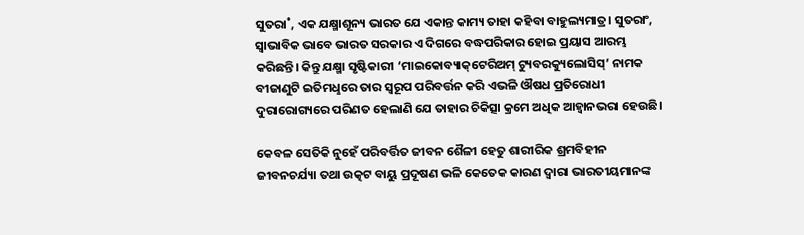ସୁତରା˚, ଏକ ଯକ୍ଷ୍ମାଶୂନ୍ୟ ଭାରତ ଯେ ଏକାନ୍ତ କାମ୍ୟ ତାହା କହିବା ବାହୁଲ୍ୟମାତ୍ର। ସୁତରାଂ, ସ୍ବାଭାବିକ ଭାବେ ଭାରତ ସରକାର ଏ ଦିଗରେ ବଦ୍ଧପରିକାର ହୋଇ ପ୍ରୟାସ ଆରମ୍ଭ କରିଛନ୍ତି। କିନ୍ତୁ ଯକ୍ଷ୍ମା ସୃଷ୍ଟିକାରୀ ‘ମାଇକୋବ୍ୟାକ୍‌ଟେରିଅମ୍‌ ଟ୍ୟୁବରକ୍ୟୁଲୋସିସ୍‌’ ନାମକ ବୀଜାଣୁଟି ଇତିମଧୢରେ ତାର ସ୍ବରୂପ ପରିବର୍ତ୍ତନ କରି ଏଭଳି ଔଷଧ ପ୍ରତିରୋଧୀ ଦୁରାରୋଗ୍ୟରେ ପରିଣତ ହେଲାଣି ଯେ ତାହାର ଚିକିତ୍ସା କ୍ରମେ ଅଧିକ ଆହ୍ବାନଭରା ହେଉଛି।

କେବଳ ସେତିକି ନୁହେଁ ପରିବର୍ତ୍ତିତ ଜୀବନ ଶୈଳୀ ହେତୁ ଶାରୀରିକ ଶ୍ରମବିହୀନ ଜୀବନଚର୍ଯ୍ୟା ତଥା ଉତ୍କଟ ବାୟୁ ପ୍ରଦୂଷଣ ଭଳି କେତେକ କାରଣ ଦ୍ବାରା ଭାରତୀୟମାନଙ୍କ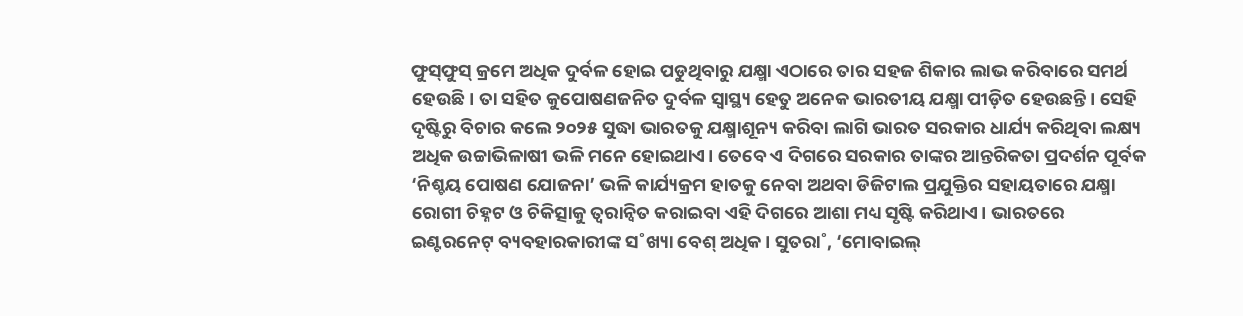ଫୁସ୍‌ଫୁସ୍‌ କ୍ରମେ ଅଧିକ ଦୁର୍ବଳ ହୋଇ ପଡୁଥିବାରୁ ଯକ୍ଷ୍ମା ଏଠାରେ ତାର ସହଜ ଶିକାର ଲାଭ କରିବାରେ ସମର୍ଥ ହେଉଛି। ତା ସହିତ କୁପୋଷଣଜନିତ ଦୁର୍ବଳ ସ୍ବାସ୍ଥ୍ୟ ହେତୁ ଅନେକ ଭାରତୀୟ ଯକ୍ଷ୍ମା ପୀଡ଼ିତ ହେଉଛନ୍ତି। ସେହି ଦୃଷ୍ଟିରୁ ବିଚାର କଲେ ୨୦୨୫ ସୁଦ୍ଧା ଭାରତକୁ ଯକ୍ଷ୍ମାଶୂନ୍ୟ କରିବା ଲାଗି ଭାରତ ସରକାର ଧାର୍ଯ୍ୟ କରିଥିବା ଲକ୍ଷ୍ୟ ଅଧିକ ଉଚ୍ଚାଭିଳାଷୀ ଭଳି ମନେ ହୋଇଥାଏ। ତେବେ ଏ ଦିଗରେ ସରକାର ତାଙ୍କର ଆନ୍ତରିକତା ପ୍ରଦର୍ଶନ ପୂର୍ବକ ‘ନିଶ୍ଚୟ ପୋଷଣ ଯୋଜନା’ ଭଳି କାର୍ଯ୍ୟକ୍ରମ ହାତକୁ ନେବା ଅଥବା ଡିଜିଟାଲ ପ୍ରଯୁକ୍ତିର ସହାୟତାରେ ଯକ୍ଷ୍ମା ରୋଗୀ ଚିହ୍ନଟ ଓ ଚିକିତ୍ସାକୁ ତ୍ବରାନ୍ବିତ କରାଇବା ଏହି ଦିଗରେ ଆଶା ମଧ୍ୟ ସୃଷ୍ଟି କରିଥାଏ। ଭାରତରେ ଇଣ୍ଟରନେଟ୍‌ ବ୍ୟବହାରକାରୀଙ୍କ ସ˚ଖ୍ୟା ବେଶ୍‌ ଅଧିକ। ସୁତରା˚, ‘ମୋବାଇଲ୍‌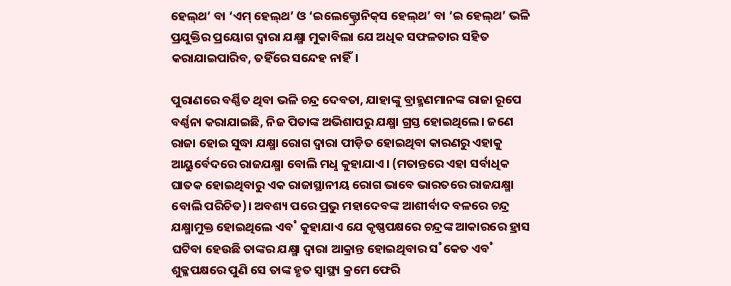ହେଲ୍‌ଥ’ ବା ‘ଏମ୍‌ ହେଲ୍‌ଥ’ ଓ ‘ଇଲେକ୍ଟ୍ରୋନିକ୍‌ସ ହେଲ୍‌ଥ’ ବା ‘ଇ ହେଲ୍‌ଥ’ ଭଳି ପ୍ରଯୁକ୍ତିର ପ୍ରୟୋଗ ଦ୍ବାରା ଯକ୍ଷ୍ମା ମୁକାବିଲା ଯେ ଅଧିକ ସଫଳତାର ସହିତ କରାଯାଇପାରିବ, ତହିଁରେ ସନ୍ଦେହ ନାହିଁ।

ପୁରାଣରେ ବର୍ଣ୍ଣିତ ଥିବା ଭଳି ଚନ୍ଦ୍ର ଦେବତା, ଯାହାଙ୍କୁ ବ୍ରାହ୍ମଣମାନଙ୍କ ରାଜା ରୂପେ ବର୍ଣ୍ଣନା କରାଯାଇଛି, ନିଜ ପିତାଙ୍କ ଅଭିଶାପରୁ ଯକ୍ଷ୍ମା ଗ୍ରସ୍ତ ହୋଇଥିଲେ। ଜଣେ ରାଜା ହୋଇ ସୁଦ୍ଧା ଯକ୍ଷ୍ମା ରୋଗ ଦ୍ବାରା ପୀଡ଼ିତ ହୋଇଥିବା କାରଣରୁ ଏହାକୁ ଆୟୁର୍ବେଦରେ ରାଜଯକ୍ଷ୍ମା ବୋଲି ମଧୢ କୁହାଯାଏ। (ମତାନ୍ତରେ ଏହା ସର୍ବାଧିକ ଘାତକ ହୋଇଥିବାରୁ ଏକ ରାଜାସ୍ଥାନୀୟ ରୋଗ ଭାବେ ଭାରତରେ ରାଜଯକ୍ଷ୍ମା ବୋଲି ପରିଚିତ)। ଅବଶ୍ୟ ପରେ ପ୍ରଭୁ ମହାଦେବଙ୍କ ଆଶୀର୍ବାଦ ବଳରେ ଚନ୍ଦ୍ର ଯକ୍ଷ୍ମାମୁକ୍ତ ହୋଇଥିଲେ ଏବ˚ କୁହାଯାଏ ଯେ କୃଷ୍ଣପକ୍ଷରେ ଚନ୍ଦ୍ରଙ୍କ ଆକାରରେ ହ୍ରାସ ଘଟିବା ହେଉଛି ତାଙ୍କର ଯକ୍ଷ୍ମା ଦ୍ବାରା ଆକ୍ରାନ୍ତ ହୋଇଥିବାର ସ˚କେତ ଏବ˚ ଶୁକ୍ଳପକ୍ଷରେ ପୁଣି ସେ ତାଙ୍କ ହୃତ ସ୍ବାସ୍ଥ୍ୟ କ୍ରମେ ଫେରି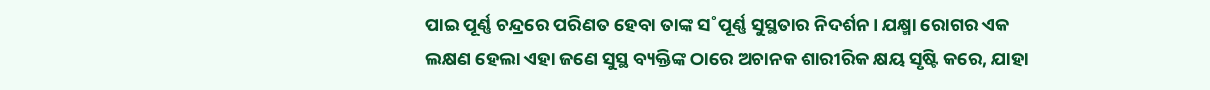ପାଇ ପୂର୍ଣ୍ଣ ଚନ୍ଦ୍ରରେ ପରିଣତ ହେବା ତାଙ୍କ ସ˚ପୂର୍ଣ୍ଣ ସୁସ୍ଥତାର ନିଦର୍ଶନ। ଯକ୍ଷ୍ମା ରୋଗର ଏକ ଲକ୍ଷଣ ହେଲା ଏହା ଜଣେ ସୁସ୍ଥ ବ୍ୟକ୍ତିଙ୍କ ଠାରେ ଅଚାନକ ଶାରୀରିକ କ୍ଷୟ ସୃଷ୍ଟି କରେ, ଯାହା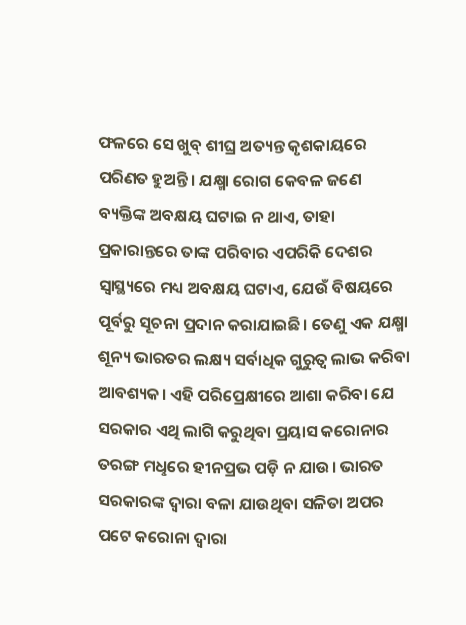ଫଳରେ ସେ ଖୁବ୍‌ ଶୀଘ୍ର ଅତ୍ୟନ୍ତ କୃଶକାୟରେ ପରିଣତ ହୁଅନ୍ତି। ଯକ୍ଷ୍ମା ରୋଗ କେବଳ ଜଣେ ବ୍ୟକ୍ତିଙ୍କ ଅବକ୍ଷୟ ଘଟାଇ ନ ଥାଏ, ତାହା ପ୍ରକାରାନ୍ତରେ ତାଙ୍କ ପରିବାର ଏପରିକି ଦେଶର ସ୍ବାସ୍ଥ୍ୟରେ ମଧ୍ୟ ଅବକ୍ଷୟ ଘଟାଏ, ଯେଉଁ ବିଷୟରେ ପୂର୍ବରୁ ସୂଚନା ପ୍ରଦାନ କରାଯାଇଛି। ତେଣୁ ଏକ ଯକ୍ଷ୍ମା ଶୂନ୍ୟ ଭାରତର ଲକ୍ଷ୍ୟ ସର୍ବାଧିକ ଗୁରୁତ୍ବ ଲାଭ କରିବା ଆବଶ୍ୟକ। ଏହି ପରିପ୍ରେକ୍ଷୀରେ ଆଶା କରିବା ଯେ ସରକାର ଏଥି ଲାଗି କରୁଥିବା ପ୍ରୟାସ କରୋନାର ତରଙ୍ଗ ମଧୢରେ ହୀନପ୍ରଭ ପଡ଼ି ନ ଯାଉ। ଭାରତ ସରକାରଙ୍କ ଦ୍ବାରା ବଳା ଯାଉଥିବା ସଳିତା ଅପର ପଟେ କରୋନା ଦ୍ବାରା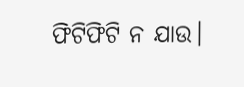ଫିଟିଫିଟି ନ ଯାଉ।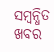ସମ୍ବନ୍ଧିତ ଖବର